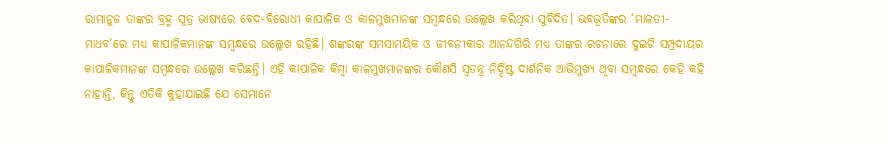ରାମାନୁଜ ତାଙ୍କର ବ୍ରହ୍ମ ସୂତ୍ର ଭାଷ୍ୟରେ ବେଦ-ବିରୋଧୀ କାପାଳିକ ଓ କାଳମୁଖମାନଙ୍କ ସମ୍ବନ୍ଧରେ ଉଲ୍ଲେଖ କରିଥିବା ସୁବିଦିତ। ଭବଭୂତିଙ୍କର ‘ମାଳତୀ-ମାଧବ’ରେ ମଧ୍ୟ କାପାଳିକମାନଙ୍କ ସମ୍ବନ୍ଧରେ ଉଲ୍ଲେଖ ରହିଛି। ଶଙ୍କରଙ୍କ ସମସାମୟିକ ଓ ଜୀବନୀକାର ଆନନ୍ଦଗିରି ମଧ୍ୟ ତାଙ୍କର ରଚନାରେ ଦୁଇଟି ସମ୍ପ୍ରଦାୟର କାପାଳିକମାନଙ୍କ ସମ୍ବନ୍ଧରେ ଉଲ୍ଲେଖ କରିଛନ୍ତି। ଏହି କାପାଳିକ କିମ୍ବା କାଳମୁଖମାନଙ୍କର କୌଣସି ସ୍ବତନ୍ତ୍ର ନିର୍ଦ୍ଦିଷ୍ଟ ଦାର୍ଶନିକ ଆଭିମୁଖ୍ୟ ଥିବା ସମ୍ବନ୍ଧରେ କେହି କହି ନାହାନ୍ତି, କିନ୍ତୁ ଏତିକି କୁହାଯାଇଛି ଯେ ସେମାନେ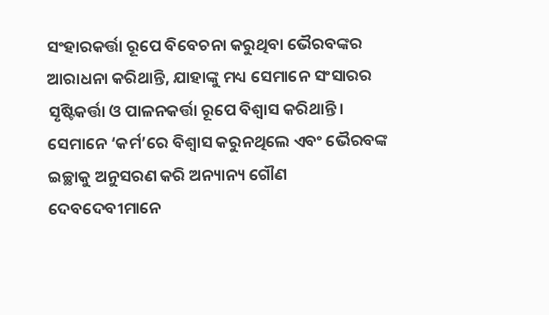ସଂହାରକର୍ତ୍ତା ରୂପେ ବିବେଚନା କରୁଥିବା ଭୈରବଙ୍କର ଆରାଧନା କରିଥାନ୍ତି, ଯାହାଙ୍କୁ ମଧ୍ୟ ସେମାନେ ସଂସାରର ସୃଷ୍ଟିକର୍ତ୍ତା ଓ ପାଳନକର୍ତ୍ତା ରୂପେ ବିଶ୍ବାସ କରିଥାନ୍ତି। ସେମାନେ ‘କର୍ମ’ରେ ବିଶ୍ବାସ କରୁନଥିଲେ ଏବଂ ଭୈରବଙ୍କ ଇଚ୍ଛାକୁ ଅନୁସରଣ କରି ଅନ୍ୟାନ୍ୟ ଗୌଣ ଦେବଦେବୀମାନେ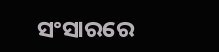ସଂସାରରେ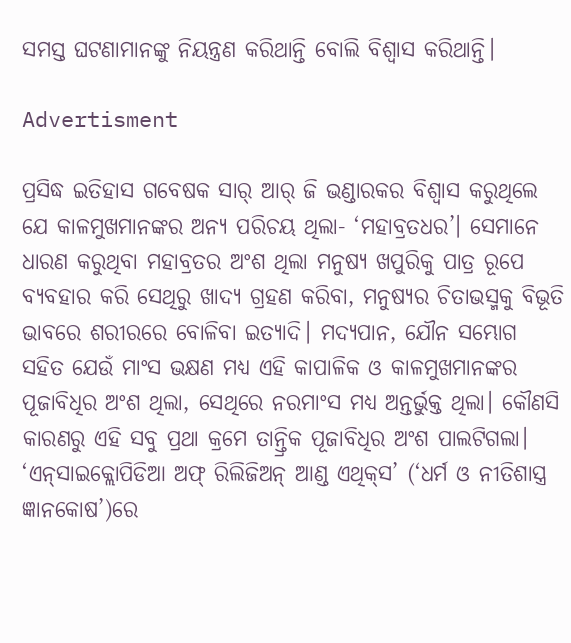ସମସ୍ତ ଘଟଣାମାନଙ୍କୁ ନିୟନ୍ତ୍ରଣ କରିଥାନ୍ତି ବୋଲି ବିଶ୍ବାସ କରିଥାନ୍ତି।

Advertisment

ପ୍ରସିଦ୍ଧ ଇତିହାସ ଗବେଷକ ସାର୍‌ ଆର୍‌ ଜି ଭଣ୍ଡାରକର ବିଶ୍ବାସ କରୁଥିଲେ ଯେ କାଳମୁଖମାନଙ୍କର ଅନ୍ୟ ପରିଚୟ ଥିଲା- ‘ମହାବ୍ରତଧର’। ସେମାନେ ଧାରଣ କରୁଥିବା ମହାବ୍ରତର ଅଂଶ ଥିଲା ମନୁଷ୍ୟ ଖପୁରିକୁ ପାତ୍ର ରୂପେ ବ୍ୟବହାର କରି ସେଥିରୁ ଖାଦ୍ୟ ଗ୍ରହଣ କରିବା, ମନୁଷ୍ୟର ଚିତାଭସ୍ମକୁ ବିଭୂତି ଭାବରେ ଶରୀରରେ ବୋଳିବା ଇତ୍ୟାଦି। ମଦ୍ୟପାନ, ଯୌନ ସମ୍ଭୋଗ ସହିତ ଯେଉଁ ମାଂସ ଭକ୍ଷଣ ମଧ୍ୟ ଏହି କାପାଳିକ ଓ କାଳମୁଖମାନଙ୍କର ପୂଜାବିଧିର ଅଂଶ ଥିଲା, ସେଥିରେ ନରମାଂସ ମଧ୍ୟ ଅନ୍ତର୍ଭୁକ୍ତ ଥିଲା। କୌଣସି କାରଣରୁ ଏହି ସବୁ ପ୍ରଥା କ୍ରମେ ତାନ୍ତ୍ରିକ ପୂଜାବିଧିର ଅଂଶ ପାଲଟିଗଲା। ‘ଏନ୍‌ସାଇକ୍ଲୋପିଡିଆ ଅଫ୍‌ ରିଲିଜିଅନ୍‌ ଆଣ୍ଡ ଏଥିକ୍‌ସ’ (‘ଧର୍ମ ଓ ‌ନୀତିଶାସ୍ତ୍ର ଜ୍ଞାନକୋଷ’)ରେ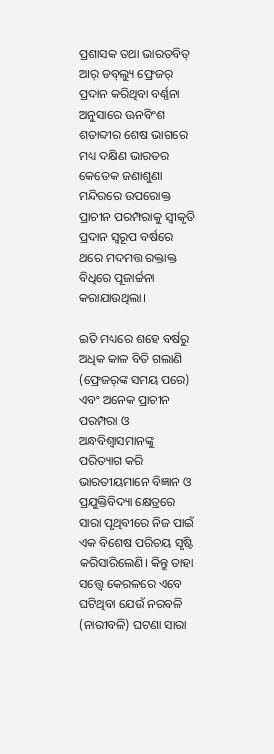ପ୍ରଶାସକ ତଥା ଭାରତବିତ୍‌ ଆର୍‌ ଡବ୍‌ଲ୍ୟୁ ଫ୍ରେଜର୍‌ ପ୍ରଦାନ କରିଥିବା ବର୍ଣ୍ଣନା ଅନୁସାରେ ଊନବିଂଶ ଶତାବ୍ଦୀର ଶେଷ ଭାଗରେ ମଧ୍ୟ ଦକ୍ଷିଣ ଭାରତର କେତେକ ଜଣାଶୁଣା ମନ୍ଦିରରେ ଉପରୋକ୍ତ ପ୍ରାଚୀନ ପରମ୍ପରାକୁ ସ୍ବୀକୃତି ପ୍ରଦାନ ସ୍ବରୂପ ବର୍ଷରେ ଥରେ ମଦମତ୍ତ ରକ୍ତାକ୍ତ ବିଧିରେ ପୂଜାର୍ଚ୍ଚନା କରାଯାଉଥିଲା।

ଇତି ମଧ୍ୟରେ ଶହେ ବର୍ଷରୁ ଅଧିକ କାଳ ବିତି ଗଲାଣି (ଫ୍ରେଜର୍‌ଙ୍କ ସମୟ ପରେ) ଏବଂ ଅନେକ ପ୍ରାଚୀନ ପରମ୍ପରା ଓ ଅନ୍ଧବିଶ୍ବାସମାନଙ୍କୁ ପରିତ୍ୟାଗ କରି ଭାରତୀୟମାନେ ବିଜ୍ଞାନ ଓ ପ୍ରଯୁକ୍ତିବିଦ୍ୟା କ୍ଷେତ୍ରରେ ସାରା ପୃଥିବୀରେ ନିଜ ପାଇଁ ଏକ ବିଶେଷ ପରିଚୟ ସୃଷ୍ଟି କରିସାରିଲେଣି। କିନ୍ତୁ ତାହା ସତ୍ତ୍ବେ କେରଳରେ ଏବେ ଘଟିଥିବା ଯେଉଁ ନରବଳି (ନାରୀବଳି) ଘଟଣା ସାରା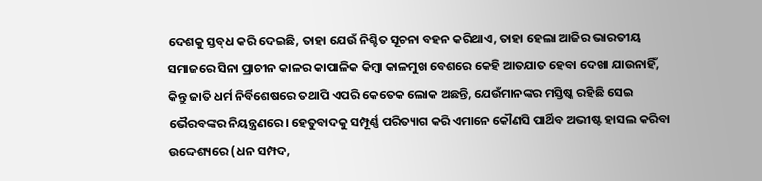ଦେଶକୁ ସ୍ତବ୍‌ଧ କରି ଦେଇଛି, ତାହା ଯେଉଁ ନିଶ୍ଚିତ ସୂଚନା ବହନ କରିଥାଏ, ତାହା ହେଲା ଆଜିର ଭାରତୀୟ ସମାଜରେ ସିନା ପ୍ରାଚୀନ କାଳର କାପାଳିକ କିମ୍ବା କାଳମୁଖ ବେଶରେ କେହି ଆତଯାତ ହେବା ଦେଖା ଯାଉନାହିଁ, କିନ୍ତୁ ଜାତି ଧର୍ମ ନିର୍ବିଶେଷରେ ତଥାପି ଏପରି କେତେକ ଲୋକ ଅଛନ୍ତି, ଯେଉଁମାନଙ୍କର ମସ୍ତିଷ୍କ ରହିଛି ସେଇ ଭୈରବଙ୍କର ନିୟନ୍ତ୍ରଣରେ। ହେତୁବାଦକୁ ସମ୍ପୂର୍ଣ୍ଣ ପରିତ୍ୟାଗ କରି ଏମାନେ କୌଣସି ପାର୍ଥିବ ଅଭୀଷ୍ଟ ହାସଲ କରିବା ଉଦ୍ଦେଶ୍ୟରେ (ଧନ ସମ୍ପଦ,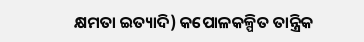କ୍ଷମତା ଇତ୍ୟାଦି) କପୋଳକଳ୍ପିତ ତାନ୍ତ୍ରିକ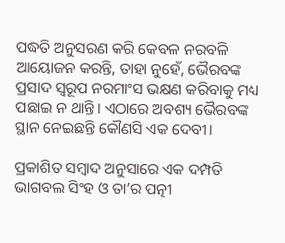ପଦ୍ଧତି ଅନୁସରଣ କରି କେବଳ ନରବଳି ଆୟୋଜନ କରନ୍ତି, ତାହା ନୁହେଁ, ଭୈରବଙ୍କ ପ୍ରସାଦ ସ୍ବରୂପ ନରମାଂସ ଭକ୍ଷଣ କରିବାକୁ ମଧ୍ୟ ପଛାଇ ନ ଥାନ୍ତି। ଏଠାରେ ଅବଶ୍ୟ ଭୈରବଙ୍କ ସ୍ଥାନ ନେଇଛନ୍ତି କୌଣସି ଏକ ଦେବୀ।

ପ୍ରକାଶିତ ସମ୍ବାଦ ଅନୁସାରେ ଏକ ଦମ୍ପତି ଭାଗବଲ ସିଂହ ଓ ତା’ର ପତ୍ନୀ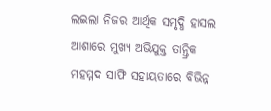ଲଇଲା ନିଜର ଆର୍ଥିକ ସମୃଦ୍ଧି ହାସଲ ଆଶାରେ ମୁଖ୍ୟ ଅଭିଯୁକ୍ତ ତାନ୍ତ୍ରିକ ମହମ୍ମଦ ସାଫି ସହାୟତାରେ ବିଭିନ୍ନ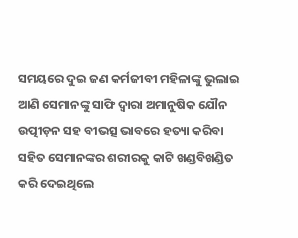ସମୟରେ ଦୁଇ ଜଣ କର୍ମଜୀବୀ ମହିଳାଙ୍କୁ ଭୁଲାଇ ଆଣି ସେମାନଙ୍କୁ ସାଫି ଦ୍ବାରା ଅମାନୁଷିକ ଯୌନ ଉତ୍ପୀଡ଼ନ ସହ ବୀଭତ୍ସ ଭାବରେ ହତ୍ୟା କରିବା ସହିତ ସେମାନଙ୍କର ଶରୀରକୁ କାଟି ଖଣ୍ଡବିଖଣ୍ଡିତ କରି ଦେଇଥିଲେ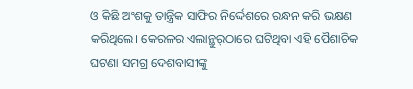ଓ କିଛି ଅଂଶକୁ ତାନ୍ତ୍ରିକ ସାଫିର ନିର୍ଦ୍ଦେଶରେ ରନ୍ଧନ କରି ଭକ୍ଷଣ କରିଥିଲେ। କେରଳର ଏଲାନ୍ଥୁର୍‌ଠାରେ ଘଟିଥିବା ଏହି ପୈଶାଚିକ ଘଟଣା ସମଗ୍ର ଦେଶବାସୀଙ୍କୁ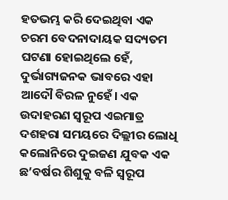ହତଭମ୍ଭ କରି ଦେଇଥିବା ଏକ ଚରମ ବେଦନାଦାୟକ ସଦ୍ୟତମ ଘଟଣା ହୋଇଥିଲେ ହେଁ, ଦୁର୍ଭାଗ୍ୟଜନକ ଭାବରେ ଏହା ଆଦୌ ବିରଳ ନୁହେଁ। ଏକ ଉଦାହରଣ ସ୍ବରୂପ ଏଇମାତ୍ର ଦଶହରା ସମୟରେ ଦିଲ୍ଲୀର ଲୋଧି କଲୋନିରେ ଦୁଇଜଣ ଯୁବକ ଏକ ଛ’ବର୍ଷର ଶିଶୁକୁ ବଳି ସ୍ବରୂପ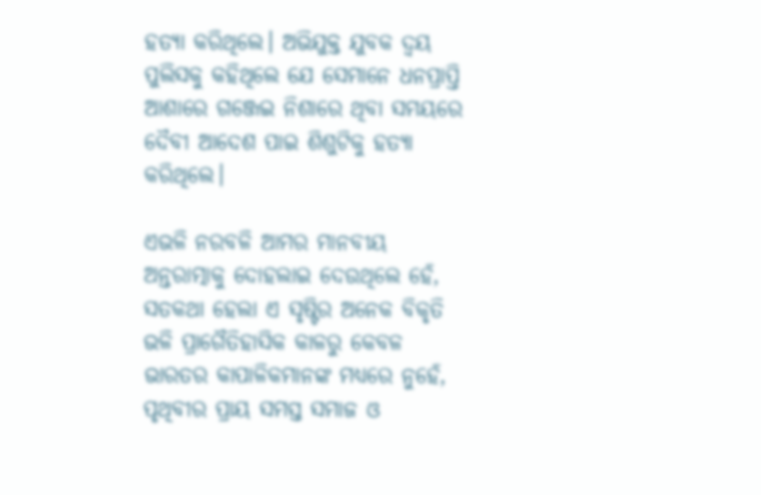ହତ୍ୟା କରି‌ଥିଲେ। ଅଭିଯୁକ୍ତ ଯୁବକ ଦ୍ବୟ ପୁଲିସକୁ କହିଥିଲେ ଯେ ସେମାନେ ଧନପ୍ରାପ୍ତି ଆଶାରେ ଗଞ୍ଜେଇ ନିଶାରେ ଥିବା ସମୟରେ ଦୈବୀ ଆଦେଶ ପାଇ ଶିଶୁଟିକୁ ହତ୍ୟା କରିଥିଲେ।

ଏଭଳି ନରବଳି ଆମର ମାନବୀୟ ଅନ୍ତରାତ୍ମାକୁ ଦୋହଲାଇ ଦେଉଥିଲେ ହେଁ, ସତକଥା ହେଲା ଏ ସୃଷ୍ଟିର ଅନେକ ବିକୃତି ଭଳି ପ୍ରାଗୈତିହାସିକ କାଳରୁ କେବଳ ଭାରତର କାପାଳିକମାନଙ୍କ ମଧ୍ୟରେ ନୁହେଁ, ପୃଥିବୀର ପ୍ରାୟ ସମସ୍ତ ସମାଜ ଓ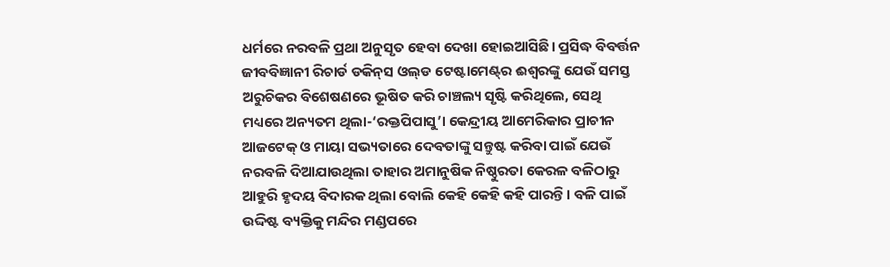ଧର୍ମରେ ନରବଳି ପ୍ରଥା‌ ଅନୁସୃତ ହେବା ଦେଖା ହୋଇଆସିଛି। ପ୍ରସିଦ୍ଧ ବିବର୍ତ୍ତନ ଜୀବବିଜ୍ଞାନୀ ରିଚାର୍ଡ ଡକିନ୍‌ସ ଓଲ୍‌ଡ ଟେଷ୍ଟାମେଣ୍ଟ୍‌ର ଈଶ୍ବରଙ୍କୁ ଯେଉଁ ସମସ୍ତ ଅରୁଚିକର ବିଶେଷଣରେ ଭୂଷିତ କରି ଚାଞ୍ଚଲ୍ୟ ସୃଷ୍ଟି କରିଥିଲେ, ସେଥି ମଧ୍ୟରେ ଅନ୍ୟତମ ଥିଲା-‘ରକ୍ତପିପାସୁ’। କେନ୍ଦ୍ରୀୟ ଆମେରିକାର ପ୍ରାଚୀନ ଆଜଟେକ୍‌ ଓ ମାୟା ସଭ୍ୟତାରେ ଦେବତାଙ୍କୁ ସନ୍ତୁଷ୍ଟ କରିବା ପାଇଁ ଯେଉଁ ନରବଳି ଦିଆଯାଉଥିଲା ତାହାର ଅମାନୁଷିକ ନିଷ୍ଠୁରତା କେରଳ ବଳିଠାରୁ ଆହୁରି ହୃଦୟ ବିଦାରକ ଥିଲା ବୋଲି କେହି କେହି କହି ପାରନ୍ତି। ବଳି ପାଇଁ ଉଦ୍ଦିଷ୍ଟ ବ୍ୟକ୍ତିକୁ ମନ୍ଦିର ମଣ୍ଡପରେ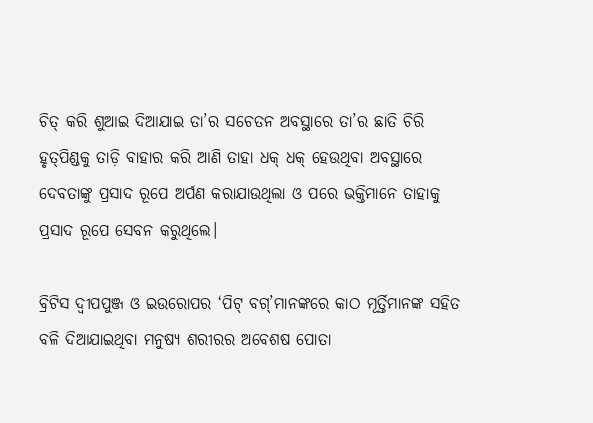ଚିତ୍‌ କରି ଶୁଆଇ ଦିଆଯାଇ ତା’ର ସଚେତନ ଅବସ୍ଥାରେ ତା’ର ଛାତି ଚିରି ହୃତ୍‌ପିଣ୍ଡକୁ ତାଡ଼ି ବାହାର କରି ଆଣି ତାହା ଧକ୍‌ ଧକ୍‌ ହେଉଥିବା ଅବସ୍ଥାରେ ଦେବତାଙ୍କୁ ପ୍ରସାଦ ରୂପେ ଅର୍ପଣ କରାଯାଉଥିଲା ଓ ପରେ ଭକ୍ତିମାନେ ତାହାକୁ ପ୍ରସାଦ ରୂପେ ସେବନ କରୁଥିଲେ।

ବ୍ରିଟିସ ଦ୍ବୀପପୁଞ୍ଜ ଓ ଇଉରୋପର ‘ପିଟ୍‌ ବଗ୍‌’ମାନଙ୍କରେ କାଠ ମୂର୍ତ୍ତିମାନଙ୍କ ସହିତ ବଳି ଦିଆଯାଇଥିବା ମନୁଷ୍ୟ ଶରୀରର ଅବ‌େଶଷ ପୋତା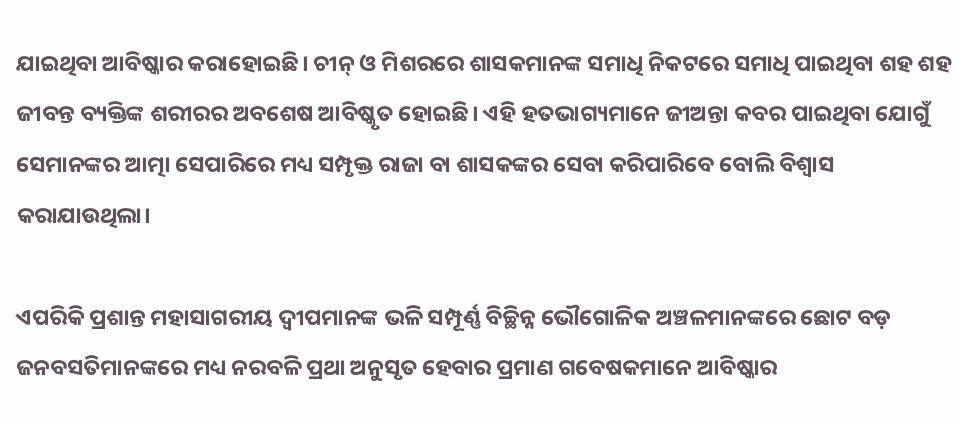ଯାଇଥିବା ଆବିଷ୍କାର କରାହୋଇଛି। ଚୀନ୍‌ ଓ ମିଶରରେ ଶାସକମାନଙ୍କ ସମାଧି ନିକଟରେ ସମାଧି ପାଇଥିବା ଶହ ଶହ ଜୀବନ୍ତ ବ୍ୟକ୍ତିଙ୍କ ଶରୀରର ଅବଶେଷ ଆବିଷ୍କୃତ ହୋଇଛି। ଏହି ହତଭାଗ୍ୟମାନେ ଜୀଅନ୍ତା କବର ପାଇଥିବା ଯୋଗୁଁ ସେମାନଙ୍କର ଆତ୍ମା ସେପାରିରେ ମଧ୍ୟ ସମ୍ପୃକ୍ତ ରାଜା ବା ଶାସକଙ୍କର ସେବା କରିପାରିବେ ବୋଲି ବିଶ୍ବାସ କରାଯାଉଥିଲା।

ଏପରିକି ପ୍ରଶାନ୍ତ ମହାସାଗରୀୟ ଦ୍ବୀପମାନଙ୍କ ଭଳି ସମ୍ପୂର୍ଣ୍ଣ ବିଚ୍ଛିନ୍ନ ଭୌଗୋଳିକ ଅଞ୍ଚଳ‌ମାନଙ୍କରେ ଛୋଟ ବଡ଼ ଜନବସତିମାନଙ୍କରେ ମଧ୍ୟ ନରବଳି ପ୍ରଥା ଅନୁସୃତ ହେବାର ପ୍ରମାଣ ଗବେଷକମାନେ ଆବିଷ୍କାର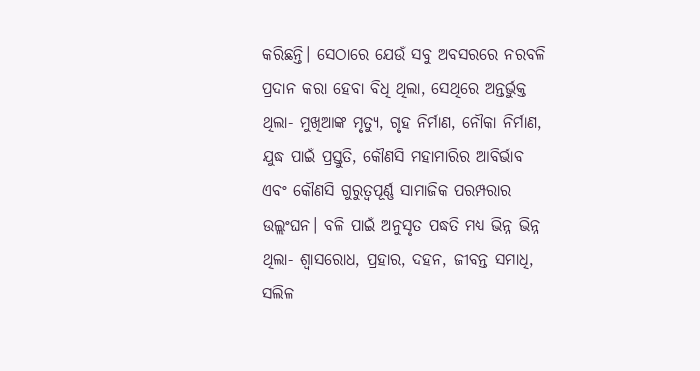କରିଛନ୍ତି। ସେଠାରେ ଯେଉଁ ସବୁ ଅବସରରେ ନରବଳି ପ୍ରଦାନ କରା ହେବା ବିଧି ଥିଲା, ସେଥିରେ ଅନ୍ତର୍ଭୁକ୍ତ ଥିଲା- ମୁଖିଆଙ୍କ ମୃତ୍ୟୁ, ଗୃହ ନିର୍ମାଣ, ନୌକା ନିର୍ମାଣ, ଯୁଦ୍ଧ ପାଇଁ ପ୍ରସ୍ତୁତି, କୌଣସି ମହାମାରିର ଆବିର୍ଭାବ ଏବଂ କୌଣସି ଗୁରୁତ୍ବପୂର୍ଣ୍ଣ ସାମାଜିକ ପରମ୍ପରାର ଉଲ୍ଲଂଘନ। ବଳି ପାଇଁ ଅନୁସୃତ ପଦ୍ଧତି ମଧ୍ୟ ଭିନ୍ନ ଭିନ୍ନ ଥିଲା- ଶ୍ବାସରୋଧ, ପ୍ରହାର, ଦହନ, ଜୀବନ୍ତ ସମାଧି, ସଲିଳ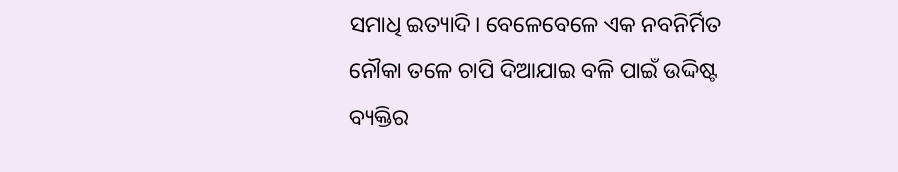ସମାଧି ଇତ୍ୟାଦି। ବେଳେବେଳେ ଏକ ନବନିର୍ମିତ ନୌକା ତଳେ ଚାପି ଦିଆଯାଇ ବଳି ପାଇଁ ଉଦ୍ଦିଷ୍ଟ ବ୍ୟକ୍ତିର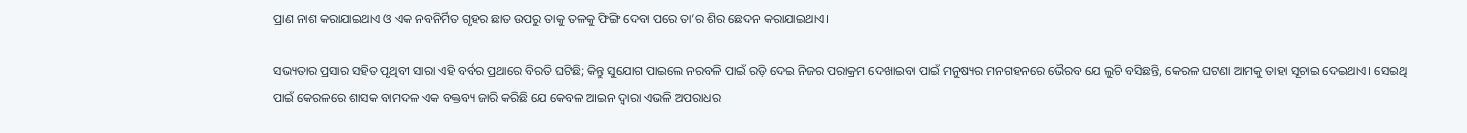ପ୍ରାଣ ନାଶ କରାଯାଇଥାଏ ଓ ଏକ ନବନିର୍ମିତ ଗୃହର ଛାତ ଉପରୁ ତାକୁ ତଳକୁ ଫିଙ୍ଗି ଦେବା ପରେ ତା’ର ଶିର ଛେଦନ କରାଯାଇଥାଏ।

ସଭ୍ୟତାର ପ୍ରସାର ସହିତ ପୃଥିବୀ ସାରା ଏହି ବର୍ବର ପ୍ରଥାରେ ବିରତି ଘଟିଛି; କିନ୍ତୁ ସୁଯୋଗ ପାଇଲେ ନରବଳି ପାଇଁ ରଡ଼ି ଦେଇ ନିଜର ପରାକ୍ରମ ଦେଖାଇବା ପାଇଁ ମନୁଷ୍ୟର ମନଗହନରେ ଭୈରବ ଯେ ଲୁଚି ବସିଛନ୍ତି, କେରଳ ଘଟଣା ଆମକୁ ତାହା ସୂଚାଇ ଦେଇଥାଏ। ସେଇଥି ପାଇଁ କେରଳରେ ଶାସକ ବାମଦଳ ଏକ ବକ୍ତବ୍ୟ ଜାରି କରିଛି ଯେ କେବଳ ଆଇନ ଦ୍ବାରା ଏଭଳି ଅପରାଧର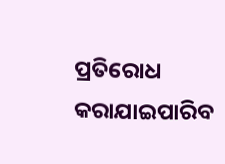ପ୍ରତିରୋଧ କରାଯାଇପାରିବ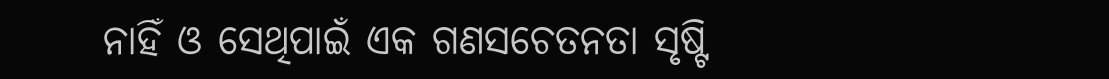ନାହିଁ‌ ଓ ସେଥିପାଇଁ ଏକ ଗଣସଚେତନତା ସୃଷ୍ଟି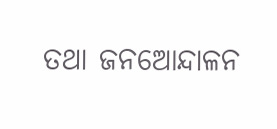ତଥା ଜନଆ‌େନ୍ଦାଳନ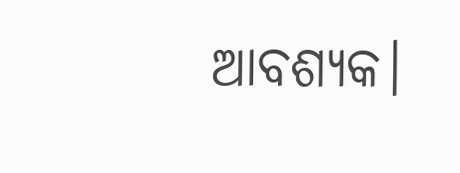ଆବଶ୍ୟକ।